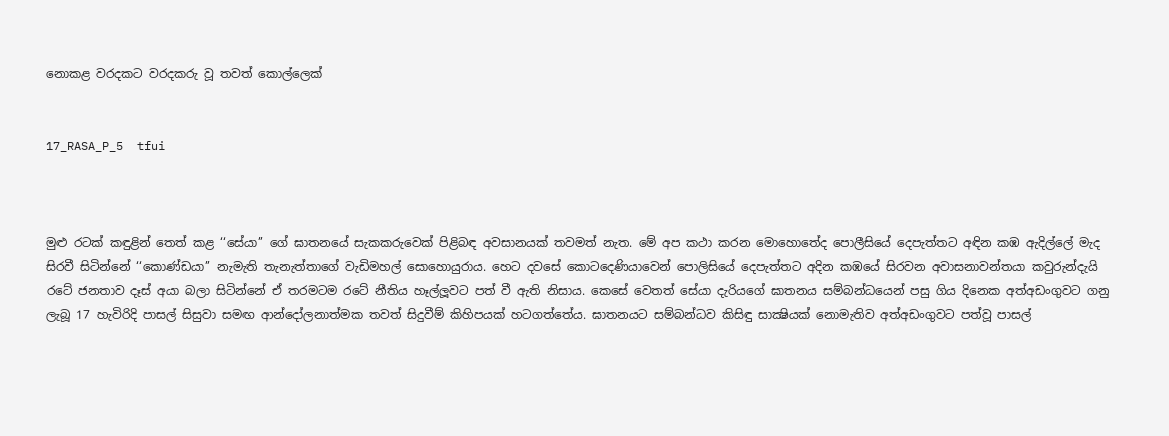නොකළ වරදකට වරදකරු වූ තවත් කොල්ලෙක්


17_RASA_P_5  tfui



මුළු රටක් කඳුළින් තෙත් කළ ‘‘සේයා’’ ගේ ඝාතනයේ සැකකරුවෙක් පිළිබඳ අවසානයක් තවමත් නැත. මේ අප කථා කරන මොහොතේද පොලීසියේ දෙපැත්තට අඳින කඹ ඇදිල්ලේ මැද සිරවී සිටින්නේ ‘‘කොණ්ඩයා’’ නැමැති තැනැත්තාගේ වැඩිමහල් සොහොයුරාය. හෙට දවසේ කොටදෙණියාවෙන් පොලිසියේ දෙපැත්තට අදින කඹයේ සිරවන අවාසනාවන්තයා කවුරුන්දැයි රටේ ජනතාව දෑස් අයා බලා සිටින්නේ ඒ තරමටම රටේ නීතිය හෑල්ලූවට පත් වී ඇති නිසාය. කෙසේ වෙතත් සේයා දැරියගේ ඝාතනය සම්බන්ධයෙන් පසු ගිය දිනෙක අත්අඩංගුවට ගනු ලැබූ 17 හැවිරිදි පාසල් සිසුවා සමඟ ආන්දෝලනාත්මක තවත් සිදුවීම් කිහිපයක් හටගත්තේය. ඝාතනයට සම්බන්ධව කිසිඳු සාක්‍ෂියක් නොමැතිව අත්අඩංගුවට පත්වූ පාසල්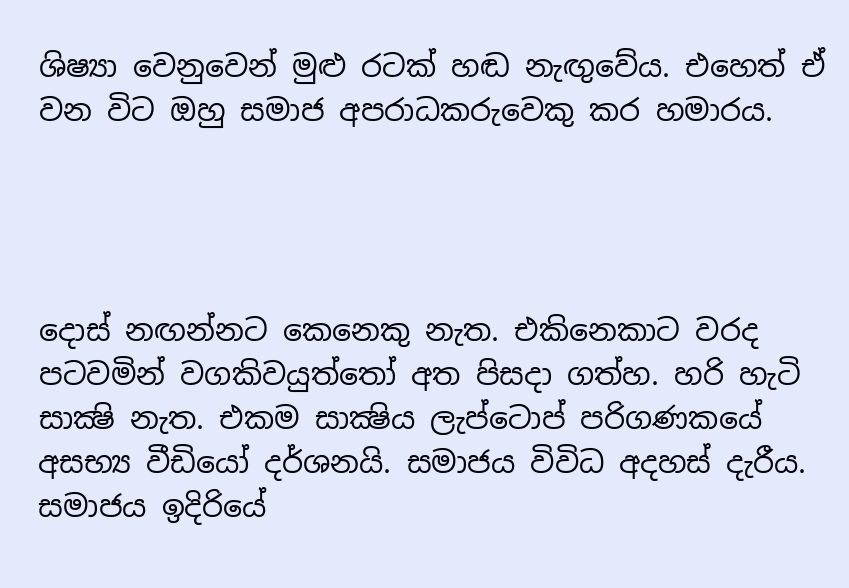ශිෂ්‍යා වෙනුවෙන් මුළු රටක් හඬ නැඟුවේය. එහෙත් ඒ වන විට ඔහු සමාජ අපරාධකරුවෙකු කර හමාරය.




දොස් නඟන්නට කෙනෙකු නැත. එකිනෙකාට වරද පටවමින් වගකිවයුත්තෝ අත පිසදා ගත්හ. හරි හැටි සාක්‍ෂි නැත. එකම සාක්‍ෂිය ලැප්ටොප් පරිගණකයේ අසභ්‍ය වීඩියෝ දර්ශනයි. සමාජය විවිධ අදහස් දැරීය. සමාජය ඉදිරියේ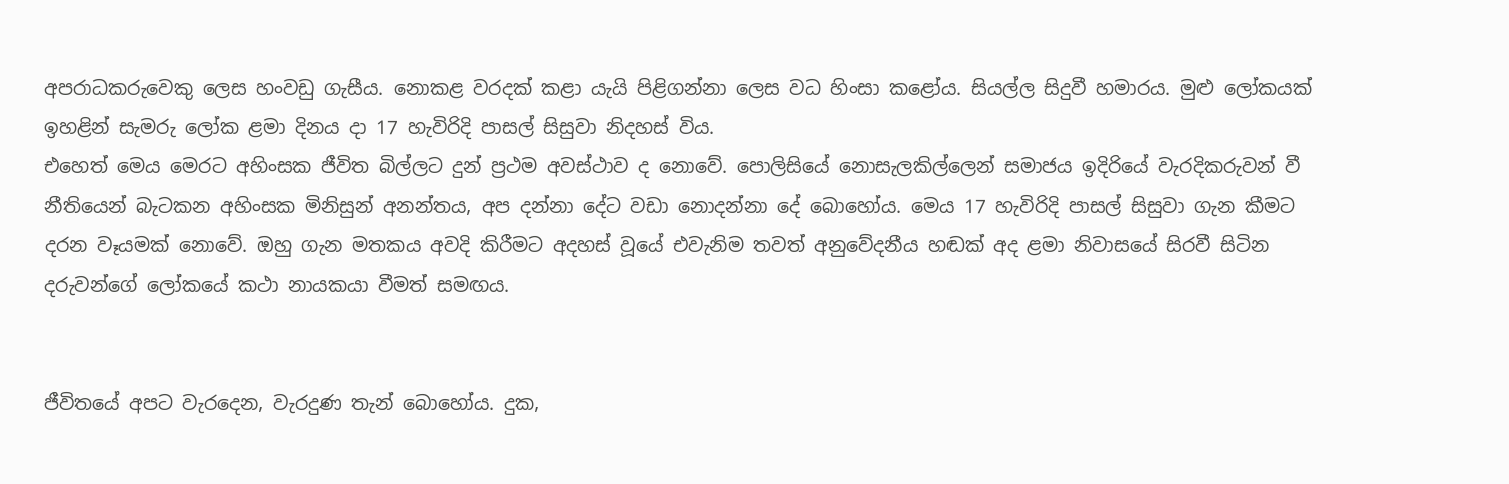අපරාධකරුවෙකු ලෙස හංවඩු ගැසීය. නොකළ වරදක් කළා යැයි පිළිගන්නා ලෙස වධ හිංසා කළෝය. සියල්ල සිදුවී හමාරය. මුළු ලෝකයක් ඉහළින් සැමරු ලෝක ළමා දිනය දා 17 හැවිරිදි පාසල් සිසුවා නිදහස් විය.
එහෙත් මෙය මෙරට අහිංසක ජීවිත බිල්ලට දුන් ප්‍රථම අවස්ථාව ද නොවේ. පොලිසියේ නොසැලකිල්ලෙන් සමාජය ඉදිරියේ වැරදිකරුවන් වී නීතියෙන් බැටකන අහිංසක මිනිසුන් අනන්තය, අප දන්නා දේට වඩා නොදන්නා දේ බොහෝය. මෙය 17 හැවිරිදි පාසල් සිසුවා ගැන කීමට දරන වෑයමක් නොවේ. ඔහු ගැන මතකය අවදි කිරීමට අදහස් වූයේ එවැනිම තවත් අනුවේදනීය හඬක් අද ළමා නිවාසයේ සිරවී සිටින දරුවන්ගේ ලෝකයේ කථා නායකයා වීමත් සමඟය.


ජීවිතයේ අපට වැරදෙන, වැරදුණ තැන් බොහෝය. දුක,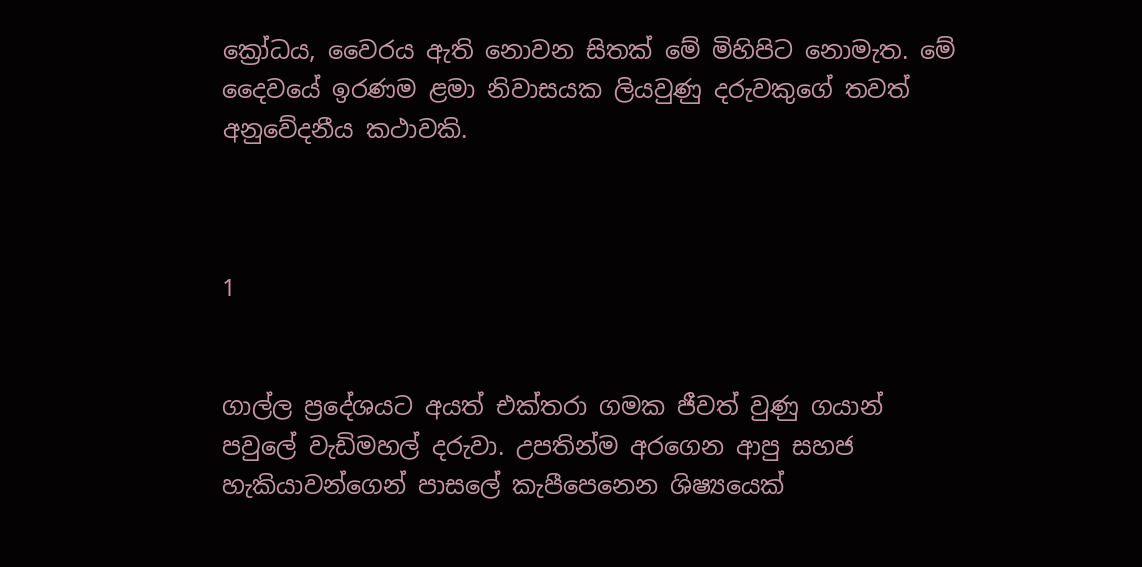ක්‍රෝධය, වෛරය ඇති නොවන සිතක් මේ මිහිපිට නොමැත. මේ දෛවයේ ඉරණම ළමා නිවාසයක ලියවුණු දරුවකුගේ තවත් අනුවේදනීය කථාවකි.



1


ගාල්ල ප්‍රදේශයට අයත් එක්තරා ගමක ජීවත් වුණු ගයාන් පවුලේ වැඩිමහල් දරුවා. උපතින්ම අරගෙන ආපු සහජ හැකියාවන්ගෙන් පාසලේ කැපීපෙනෙන ශිෂ්‍යයෙක්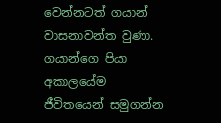වෙන්නටත් ගයාන් වාසනාවන්ත වුණා. ගයාන්ගෙ පියා අකාලයේම ජීවිතයෙන් සමුගන්න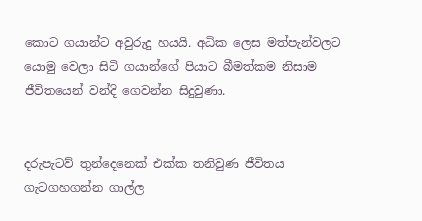කොට ගයාන්ට අවුරුදු හයයි. අධික ලෙස මත්පැන්වලට යොමු වෙලා සිටි ගයාන්ගේ පියාට බීමත්කම නිසාම ජීවිතයෙන් වන්දි ගෙවන්න සිදුවුණා.


දරුපැටව් තුන්දෙනෙක් එක්ක තනිවුණ ජීවිතය ගැටගහගන්න ගාල්ල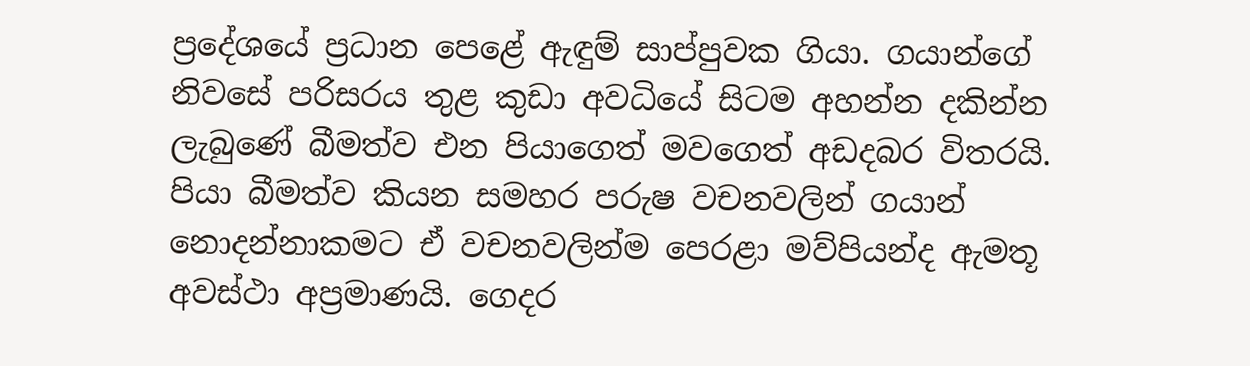ප්‍රදේශයේ ප්‍රධාන පෙළේ ඇඳුම් සාප්පුවක ගියා. ගයාන්ගේ නිවසේ පරිසරය තුළ කුඩා අවධියේ සිටම අහන්න දකින්න ලැබුණේ බීමත්ව එන පියාගෙත් මවගෙත් අඩදබර විතරයි. පියා බීමත්ව කියන සමහර පරුෂ වචනවලින් ගයාන් නොදන්නාකමට ඒ වචනවලින්ම පෙරළා මව්පියන්ද ඇමතූ අවස්ථා අප්‍රමාණයි. ගෙදර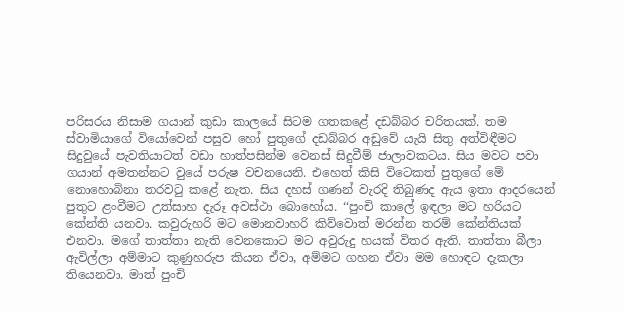පරිසරය නිසාම ගයාන් කුඩා කාලයේ සිටම ගතකළේ දඩබ්බර චරිතයක්. තම ස්වාමියාගේ වියෝවෙන් පසුව හෝ පුතුගේ දඩබ්බර අඩුවේ යැයි සිතු අත්විඳීමට සිදුවුයේ පැවතියාටත් වඩා හාත්පසින්ම වෙනස් සිදුවීම් ජාලාවකටය. සිය මවට පවා ගයාන් අමතන්නට වුයේ පරුෂ වචනයෙනි. එහෙත් කිසි විටෙකත් පුතුගේ මේ නොහොබිනා තරවටු කළේ නැත. සිය දහස් ගණන් වැරදි තිබුණද ඇය ඉතා ආදරයෙන් පුතුට ළංවීමට උත්සාහ දැරූ අවස්ථා බොහෝය. ‘‘පුංචි කාලේ ඉඳලා මට හරියට කේන්ති යනවා. කවුරුහරි මට මොනවාහරි කිව්වොත් මරන්න තරම් කේන්තියක් එනවා. මගේ තාත්තා නැති වෙනකොට මට අවුරුදු හයක් විතර ඇති. තාත්තා බීලා ඇවිල්ලා අම්මාට කුණුහරුප කියන ඒවා, අම්මට ගහන ඒවා මම හොඳට දැකලා තියෙනවා. මාත් පුංචි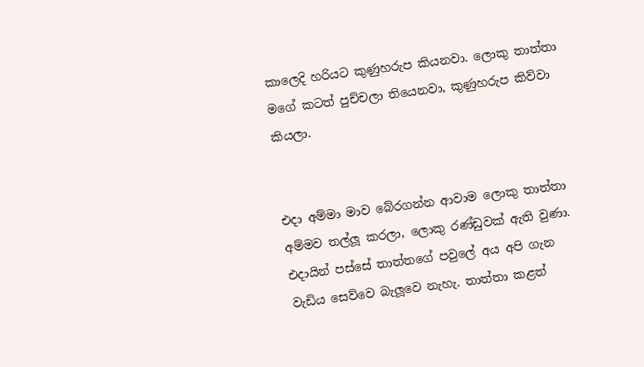කාලෙදි හරියට කුණුහරුප කියනවා. ලොකු තාත්තා මගේ කටත් පුච්චලා තියෙනවා, කුණුහරුප කිව්වා කියලා.


එදා අම්මා මාව බේරගන්න ආවාම ලොකු තාත්තා අම්මව තල්ලූ කරලා, ලොකු රණ්ඩුවක් ඇති වුණා. එදායින් පස්සේ තාත්තගේ පවුලේ අය අපි ගැන වැඩිය සෙව්වෙ බැලූවෙ නැහැ. තාත්තා කළත්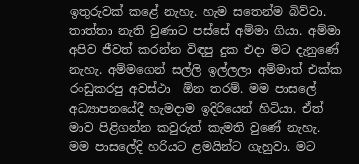ඉතුරුවක් කළේ නැහැ. හැම සතෙන්ම බිව්වා. තාත්තා නැති වුණාට පස්සේ අම්මා ගියා. අම්මා අපිව ජීවත් කරන්න විඳපු දුක එදා මට දැනුණේ නැහැ. අම්මගෙන් සල්ලි ඉල්ලලා අම්මාත් එක්ක රංඩුකරපු අවස්ථා  ඕන තරම්. මම පාසලේ අධ්‍යාපනයේදී හැමදාම ඉදිරියෙන් හිටියා. ඒත් මාව පිළිගන්න කවුරුත් කැමති වුණේ නැහැ. මම පාසලේදි හරියට ළමයින්ට ගැහුවා. මට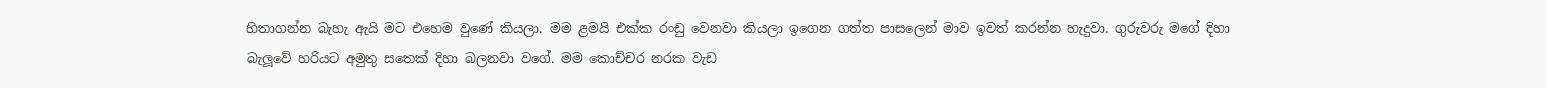හිතාගන්න බැහැ ඇයි මට එහෙම වුණේ කියලා. මම ළමයි එක්ක රංඩු වෙනවා කියලා ඉගෙන ගත්ත පාසලෙන් මාව ඉවත් කරන්න හැදුවා. ගුරුවරු මගේ දිහා බැලූවේ හරියට අමුතු සතෙක් දිහා බලනවා වගේ. මම කොච්චර නරක වැඩ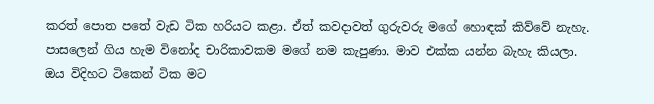කරත් පොත පතේ වැඩ ටික හරියට කළා. ඒත් කවදාවත් ගුරුවරු මගේ හොඳක් කිව්වේ නැහැ. පාසලෙන් ගිය හැම විනෝද චාරිකාවකම මගේ නම කැපුණා. මාව එක්ක යන්න බැහැ කියලා. ඔය විදිහට ටිකෙන් ටික මට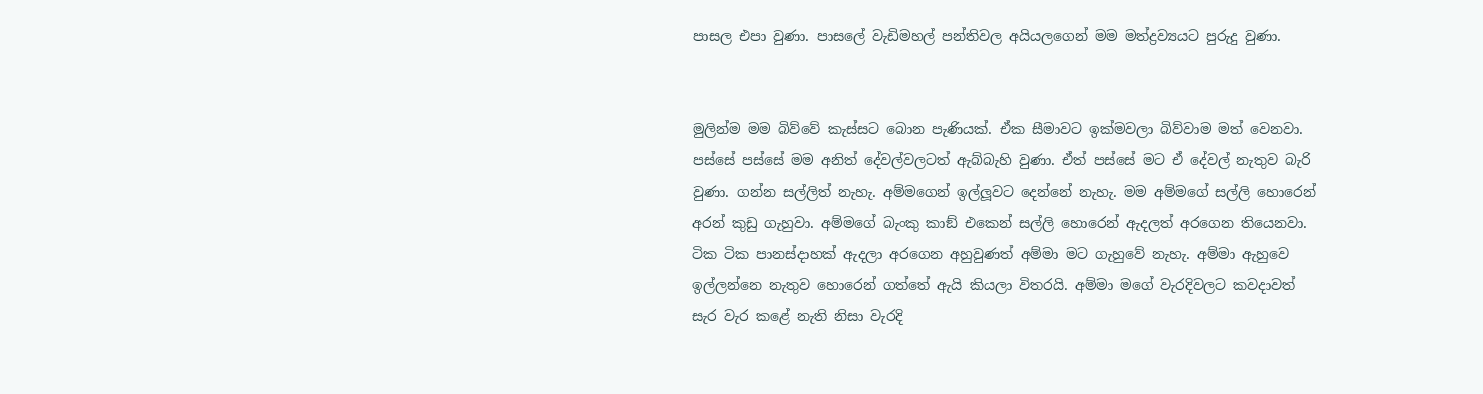පාසල එපා වුණා. පාසලේ වැඩිමහල් පන්තිවල අයියලගෙන් මම මත්ද්‍රව්‍යයට පුරුදු වුණා.


මුලින්ම මම බිව්වේ කැස්සට බොන පැණියක්. ඒක සීමාවට ඉක්මවලා බිව්වාම මත් වෙනවා. පස්සේ පස්සේ මම අනිත් දේවල්වලටත් ඇබ්බැහි වුණා. ඒත් පස්සේ මට ඒ දේවල් නැතුව බැරි වුණා. ගන්න සල්ලිත් නැහැ. අම්මගෙන් ඉල්ලූවට දෙන්නේ නැහැ. මම අම්මගේ සල්ලි හොරෙන් අරන් කුඩු ගැහුවා. අම්මගේ බැංකු කාඞ් එකෙන් සල්ලි හොරෙන් ඇදලත් අරගෙන තියෙනවා. ටික ටික පානස්දාහක් ඇදලා අරගෙන අහුවුණත් අම්මා මට ගැහුවේ නැහැ. අම්මා ඇහුවෙ ඉල්ලන්නෙ නැතුව හොරෙන් ගත්තේ ඇයි කියලා විතරයි. අම්මා මගේ වැරදිවලට කවදාවත් සැර වැර කළේ නැති නිසා වැරදි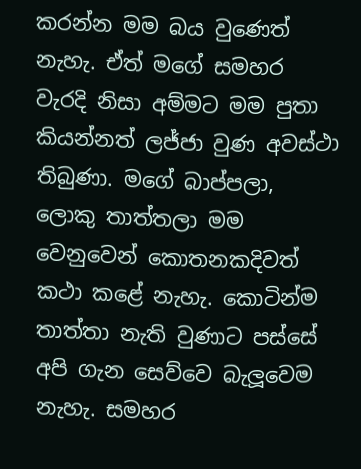කරන්න මම බය වුණෙත් නැහැ. ඒත් මගේ සමහර වැරදි නිසා අම්මට මම පුතා කියන්නත් ලජ්ජා වුණ අවස්ථා තිබුණා. මගේ බාප්පලා, ලොකු තාත්තලා මම වෙනුවෙන් කොතනකදිවත් කථා කළේ නැහැ. කොටින්ම තාත්තා නැති වුණාට පස්සේ අපි ගැන සෙව්වෙ බැලූවෙම නැහැ. සමහර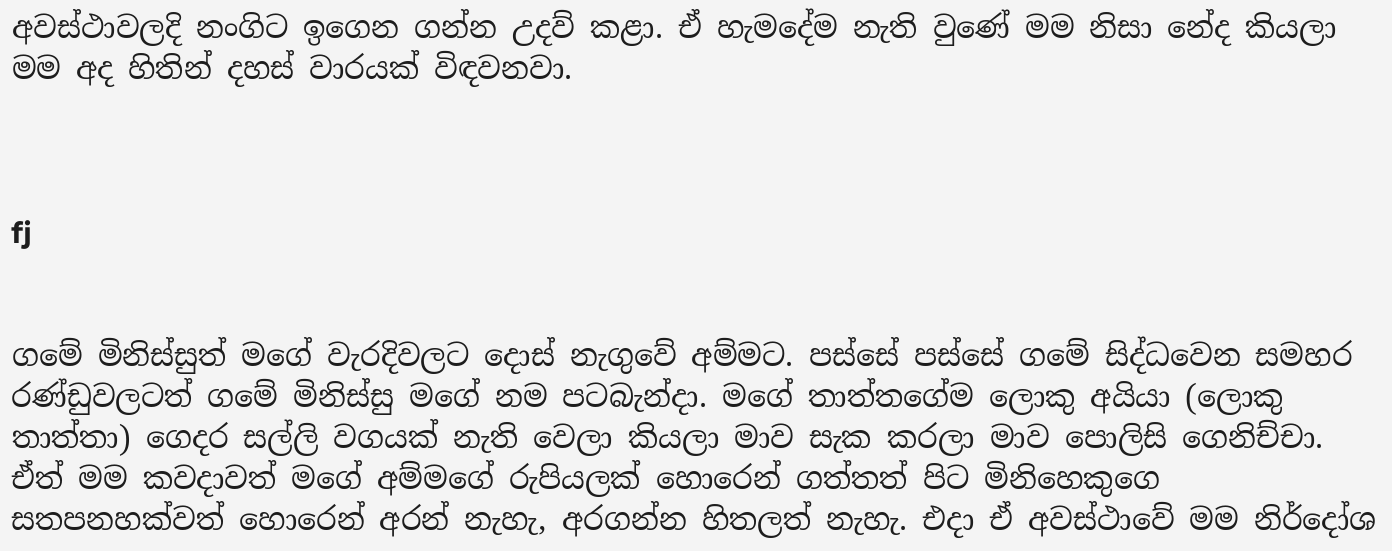අවස්ථාවලදි නංගිට ඉගෙන ගන්න උදව් කළා. ඒ හැමදේම නැති වුණේ මම නිසා නේද කියලා මම අද හිතින් දහස් වාරයක් විඳවනවා.



fj


ගමේ මිනිස්සුත් මගේ වැරදිවලට දොස් නැගුවේ අම්මට. පස්සේ පස්සේ ගමේ සිද්ධවෙන සමහර රණ්ඩුවලටත් ගමේ මිනිස්සු මගේ නම පටබැන්දා. මගේ තාත්තගේම ලොකු අයියා (ලොකු තාත්තා) ගෙදර සල්ලි වගයක් නැති වෙලා කියලා මාව සැක කරලා මාව පොලිසි ගෙනිච්චා. ඒත් මම කවදාවත් මගේ අම්මගේ රුපියලක් හොරෙන් ගත්තත් පිට මිනිහෙකුගෙ සතපනහක්වත් හොරෙන් අරන් නැහැ, අරගන්න හිතලත් නැහැ. එදා ඒ අවස්ථාවේ මම නිර්දෝශ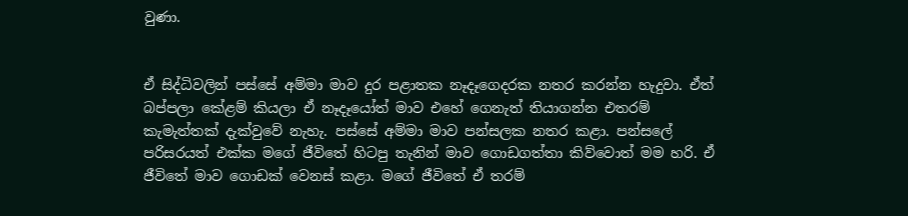වුණා.


ඒ සිද්ධිවලින් පස්සේ අම්මා මාව දුර පළාතක නෑදෑගෙදරක නතර කරන්න හැදුවා. ඒත් බප්පලා කේළම් කියලා ඒ නෑදෑයෝත් මාව එහේ ගෙනැත් තියාගන්න එතරම් කැමැත්තක් දැක්වුවේ නැහැ. පස්සේ අම්මා මාව පන්සලක නතර කළා. පන්සලේ පරිසරයත් එක්ක මගේ ජීවිතේ හිටපු තැනින් මාව ගොඩගත්තා කිව්වොත් මම හරි. ඒ ජීවිතේ මාව ගොඩක් වෙනස් කළා. මගේ ජීවිතේ ඒ තරම්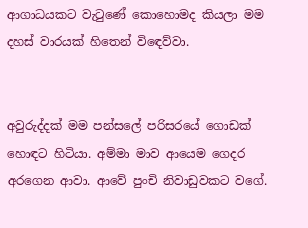ආගාධයකට වැටුණේ කොහොමද කියලා මම දහස් වාරයක් හිතෙන් විඳෙව්වා.


අවුරුද්දක් මම පන්සලේ පරිසරයේ ගොඩක් හොඳට හිටියා. අම්මා මාව ආයෙම ගෙදර අරගෙන ආවා. ආවේ පුංචි නිවාඩුවකට වගේ.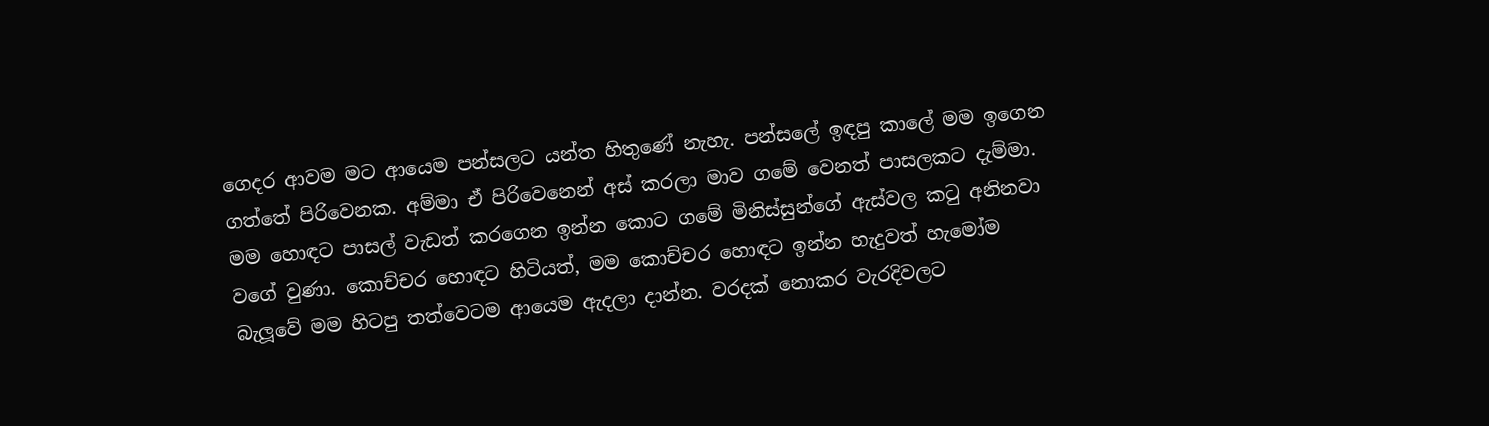ගෙදර ආවම මට ආයෙම පන්සලට යන්ත හිතුණේ නැහැ. පන්සලේ ඉඳපු කාලේ මම ඉගෙන ගත්තේ පිරිවෙනක. අම්මා ඒ පිරිවෙනෙන් අස් කරලා මාව ගමේ වෙනත් පාසලකට දැම්මා. මම හොඳට පාසල් වැඩත් කරගෙන ඉන්න කොට ගමේ මිනිස්සුන්ගේ ඇස්වල කටු අනිනවා වගේ වුණා. කොච්චර හොඳට හිටියත්, මම කොච්චර හොඳට ඉන්න හැදුවත් හැමෝම බැලූවේ මම හිටපු තත්වෙටම ආයෙම ඇදලා දාන්න. වරදක් නොකර වැරදිවලට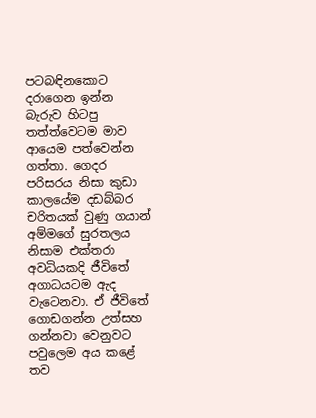පටබඳිනකොට දරාගෙන ඉන්න බැරුව හිටපු තත්ත්වෙටම මාව ආයෙම පත්වෙන්න ගත්තා. ගෙදර පරිසරය නිසා කුඩා කාලයේම දඩබ්බර චරිතයක් වුණු ගයාන් අම්මගේ සුරතලය නිසාම එක්තරා අවධියකදි ජීවිතේ අගාධයටම ඇද වැටෙනවා. ඒ ජීවිතේ ගොඩගන්න උත්සහ ගන්නවා වෙනුවට පවුලෙම අය කළේ තව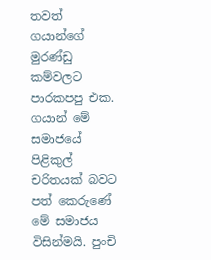තවත් ගයාන්ගේ මුරණ්ඩු කම්වලට පාරකපපු එක. ගයාන් මේ සමාජයේ පිළිකුල් චරිතයක් බවට පත් කෙරුණේ මේ සමාජය විසින්මයි. පුංචි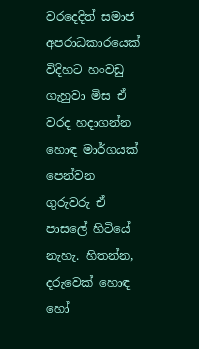වරදෙදිත් සමාජ අපරාධකාරයෙක් විදිහට හංවඩු ගැහුවා මිස ඒ වරද හදාගන්න හොඳ මාර්ගයක් පෙන්වන ගුරුවරු ඒ පාසලේ හිටියේ නැහැ. හිතන්න, දරුවෙක් හොඳ හෝ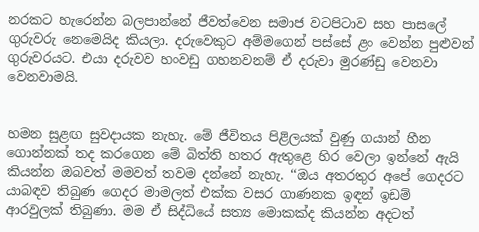නරකට හැරෙන්න බලපාන්නේ ජීවත්වෙන සමාජ වටපිටාව සහ පාසලේ ගුරුවරු නෙමෙයිද කියලා. දරුවෙකුට අම්මගෙන් පස්සේ ළං වෙන්න පුළුවන් ගුරුවරයට. එයා දරුවව හංවඩු ගහනවනම් ඒ දරුවා මුරණ්ඩු වෙනවා වෙනවාමයි.


හමන සුළඟ සුවදායක නැහැ. මේ ජීවිතය පිළිලයක් වුණු ගයාන් හීන ගොන්නක් තද කරගෙන මේ බිත්ති හතර ඇතුළෙ හිර වෙලා ඉන්නේ ඇයි කියන්න ඔබවත් මමවත් තවම දන්නේ නැහැ. ‘‘ඔය අතරතුර අපේ ගෙදරට යාබඳව තිබුණ ගෙදර මාමලත් එක්ක වසර ගාණනක ඉඳන් ඉඩම් ආරවුලක් තිබුණා. මම ඒ සිද්ධියේ සත්‍ය මොකක්ද කියන්න අදටත්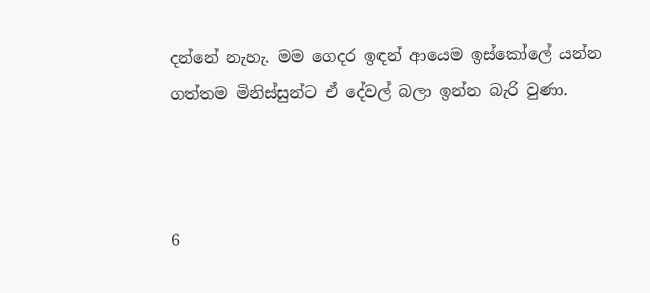දන්නේ නැහැ. මම ගෙදර ඉඳන් ආයෙම ඉස්කෝලේ යන්න ගත්තම මිනිස්සුන්ට ඒ දේවල් බලා ඉන්න බැරි වුණා.



6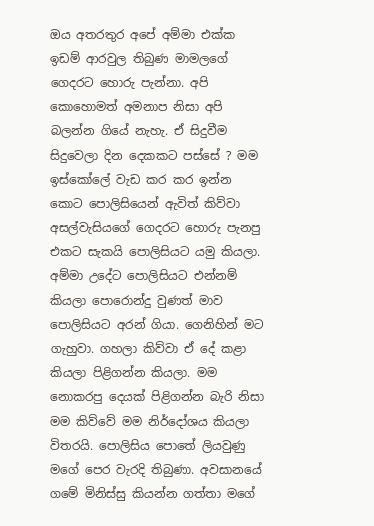ඔය අතරතුර අපේ අම්මා එක්ක ඉඩම් ආරවුල තිබුණ මාමලගේ ගෙදරට හොරු පැන්නා. අපි කොහොමත් අමනාප නිසා අපි බලන්න ගියේ නැහැ. ඒ සිදුවීම සිදුවෙලා දින දෙකකට පස්සේ ? මම ඉස්කෝලේ වැඩ කර කර ඉන්න කොට පොලිසියෙන් ඇවිත් කිව්වා අසල්වැසියගේ ගෙදරට හොරු පැනපු එකට සැකයි පොලිසියට යමු කියලා. අම්මා උදේට පොලිසියට එන්නම් කියලා පොරොන්දු වුණත් මාව පොලිසියට අරන් ගියා. ගෙනිහින් මට ගැහුවා. ගහලා කිව්වා ඒ දේ කළා කියලා පිළිගන්න කියලා. මම නොකරපු දෙයක් පිළිගන්න බැරි නිසා මම කිව්වේ මම නිර්දෝශය කියලා විතරයි. පොලිසිය පොතේ ලියවුණු මගේ පෙර වැරදි තිබුණා. අවසානයේ ගමේ මිනිස්සු කියන්න ගත්තා මගේ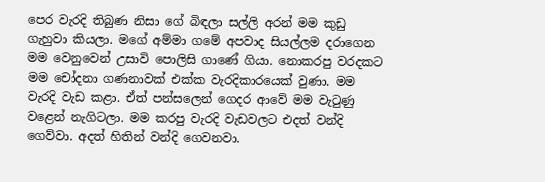පෙර වැරදි තිබුණ නිසා ගේ බිඳලා සල්ලි අරන් මම කුඩු ගැහුවා කියලා. මගේ අම්මා ගමේ අපවාද සියල්ලම දරාගෙන මම වෙනුවෙන් උසාවි පොලිසි ගාණේ ගියා. නොකරපු වරදකට මම චෝදනා ගණනාවක් එක්ක වැරදිකාරයෙක් වුණා. මම වැරදි වැඩ කළා. ඒත් පන්සලෙන් ගෙදර ආවේ මම වැටුණු වළෙන් නැගිටලා. මම කරපු වැරදි වැඩවලට එදත් වන්දි ගෙව්වා. අදත් හිතින් වන්දි ගෙවනවා.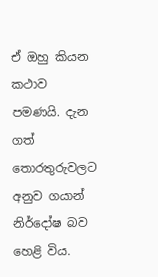ඒ ඔහු කියන කථාව පමණයි. දැන ගත් තොරතුරුවලට අනුව ගයාන් නිර්දෝෂ බව හෙළි විය.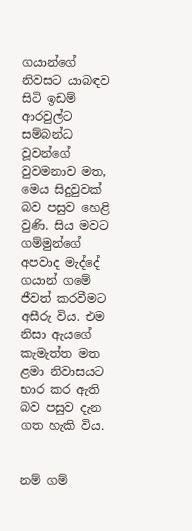ගයාන්ගේ නිවසට යාබඳව සිටි ඉඩම් ආරවුල්ට සම්බන්ධ වූවන්ගේ වුවමනාව මත, මෙය සිදුවුවක් බව පසුව හෙළි වුණි. සිය මවට ගම්මුන්ගේ අපවාද මැද්දේ ගයාන් ගමේ ජීවත් කරවීමට අසීරු විය. එම නිසා ඇයගේ කැමැත්ත මත ළමා නිවාසයට භාර කර ඇති බව පසුව දැන ගත හැකි විය.


නම් ගම්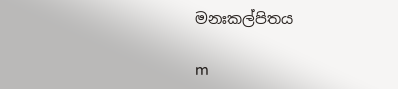මනඃකල්පිතය

m